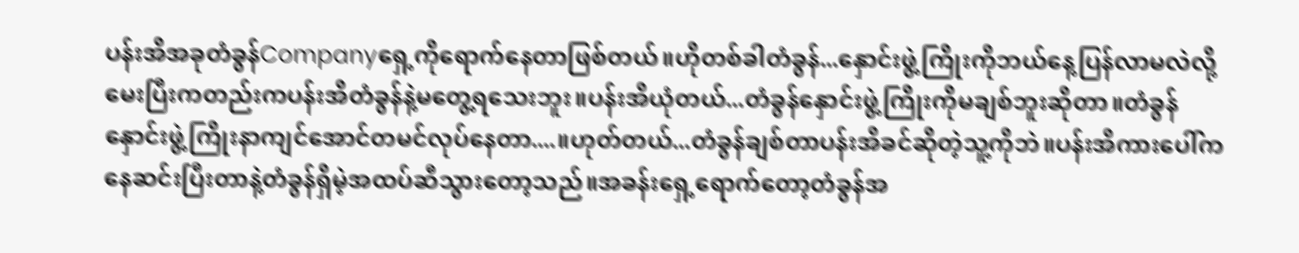ပန်းအိအခုတံခွန်Companyရှေ့ကိုရောက်နေတာဖြစ်တယ်။ဟိုတစ်ခါတံခွန်...နှောင်းဖွဲ့ကြိုးကိုဘယ်နေ့ပြန်လာမလဲလို့မေးပြီးကတည်းကပန်းအိတံခွန်နဲ့မတွေ့ရသေးဘူး။ပန်းအိယုံတယ်...တံခွန်နှောင်းဖွဲ့ကြိုးကိုမချစ်ဘူးဆိုတာ။တံခွန်နှောင်းဖွဲ့ကြိုးနာကျင်အောင်တမင်လုပ်နေတာ....။ဟုတ်တယ်...တံခွန်ချစ်တာပန်းအိခင်ဆိုတဲ့သူ့ကိုဘဲ။ပန်းအိကားပေါ်ကနေဆင်းပြီးတာနဲ့တံခွန်ရှိမဲ့အထပ်ဆီသွားတော့သည်။အခန်းရှေ့ရောက်တော့တံခွန်အ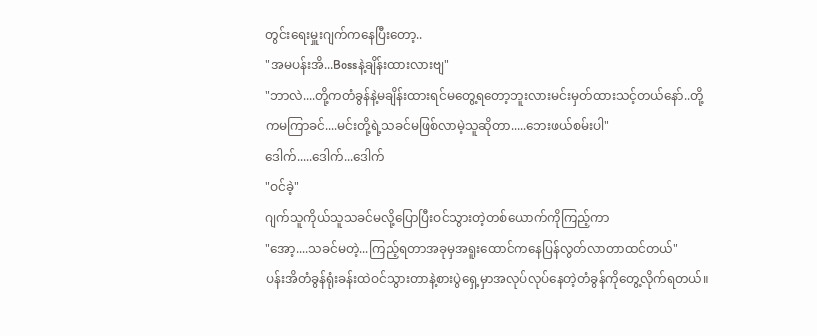တွင်းရေးမှူးဂျက်ကနေပြီးတော့..
"အမပန်းအိ...Bossနဲ့ချိန်းထားလားဗျ"
"ဘာလဲ....တို့ကတံခွန်နဲ့မချိန်းထားရင်မတွေ့ရတော့ဘူးလားမင်းမှတ်ထားသင့်တယ်နော်..တို့ကမကြာခင်....မင်းတို့ရဲ့သခင်မဖြစ်လာမဲ့သူဆိုတာ.....ဘေးဖယ်စမ်းပါ"
ဒေါက်.....ဒေါက်...ဒေါက်
"ဝင်ခဲ့"
ဂျက်သူကိုယ်သူသခင်မလို့ပြောပြီးဝင်သွားတဲ့တစ်ယောက်ကိုကြည့်ကာ
"အော့....သခင်မတဲ့...ကြည့်ရတာအခုမှအရူးထောင်ကနေပြန်လွတ်လာတာထင်တယ်"
ပန်းအိတံခွန်ရုံးခန်းထဲဝင်သွားတာနဲ့စားပွဲရှေ့မှာအလုပ်လုပ်နေတဲ့တံခွန်ကိုတွေ့လိုက်ရတယ်။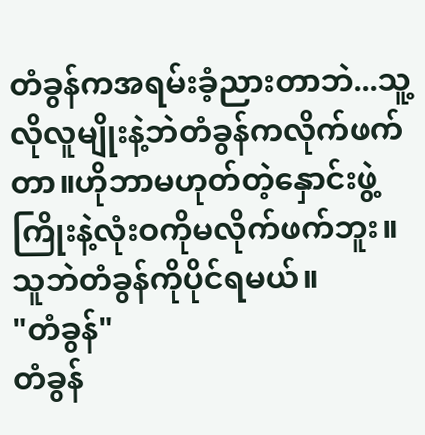တံခွန်ကအရမ်းခံ့ညားတာဘဲ...သူ့လိုလူမျိုးနဲ့ဘဲတံခွန်ကလိုက်ဖက်တာ။ဟိုဘာမဟုတ်တဲ့နှောင်းဖွဲ့ကြိုးနဲ့လုံးဝကိုမလိုက်ဖက်ဘူး။သူဘဲတံခွန်ကိုပိုင်ရမယ်။
"တံခွန်"
တံခွန်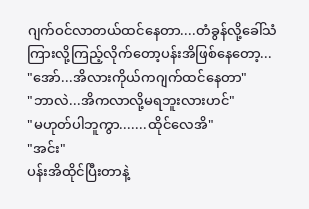ဂျက်ဝင်လာတယ်ထင်နေတာ....တံခွန်လို့ခေါ်သံကြားလို့ကြည့်လိုက်တော့ပန်းအိဖြစ်နေတော့...
"အော်...အိလားကိုယ်ကဂျက်ထင်နေတာ"
"ဘာလဲ...အိကလာလို့မရဘူးလားဟင်"
"မဟုတ်ပါဘူကွာ.......ထိုင်လေအိ"
"အင်း"
ပန်းအိထိုင်ပြီးတာနဲ့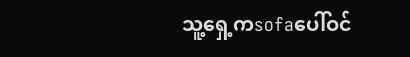သူ့ရှေ့ကsofaပေါ်ဝင်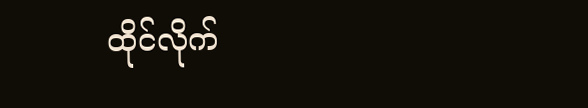ထိုင်လိုက်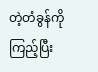တဲ့တံခွန်ကိုကြည့်ပြီး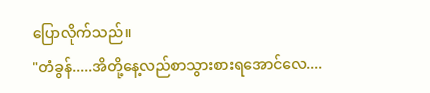ပြောလိုက်သည်။
"တံခွန်.....အိတို့နေ့လည်စာသွားစားရအောင်လေ....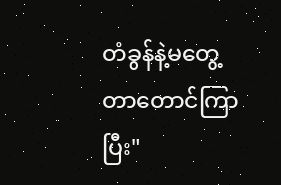တံခွန်နဲ့မတွေ့တာတောင်ကြာပြီး"